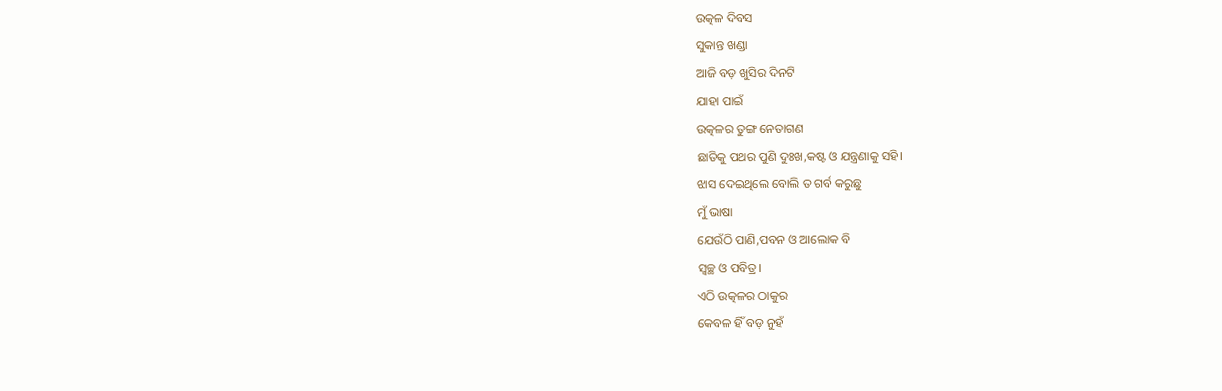ଉତ୍କଳ ଦିବସ
ସୁକାନ୍ତ ଖଣ୍ଡା
ଆଜି ବଡ଼ ଖୁସିର ଦିନଟି
ଯାହା ପାଇଁ
ଉତ୍କଳର ତୁଙ୍ଗ ନେତାଗଣ
ଛାତିକୁ ପଥର ପୁଣି ଦୁଃଖ,କଷ୍ଟ ଓ ଯନ୍ତ୍ରଣାକୁ ସହି।
ଝାସ ଦେଇଥିଲେ ବୋଲି ତ ଗର୍ବ କରୁଛୁ
ମୁଁ ଭାଷା
ଯେଉଁଠି ପାଣି,ପବନ ଓ ଆଲୋକ ବି
ସ୍ବଚ୍ଛ ଓ ପବିତ୍ର।
ଏଠି ଉତ୍କଳର ଠାକୁର
କେବଳ ହିଁ ବଡ଼ ନୁହଁ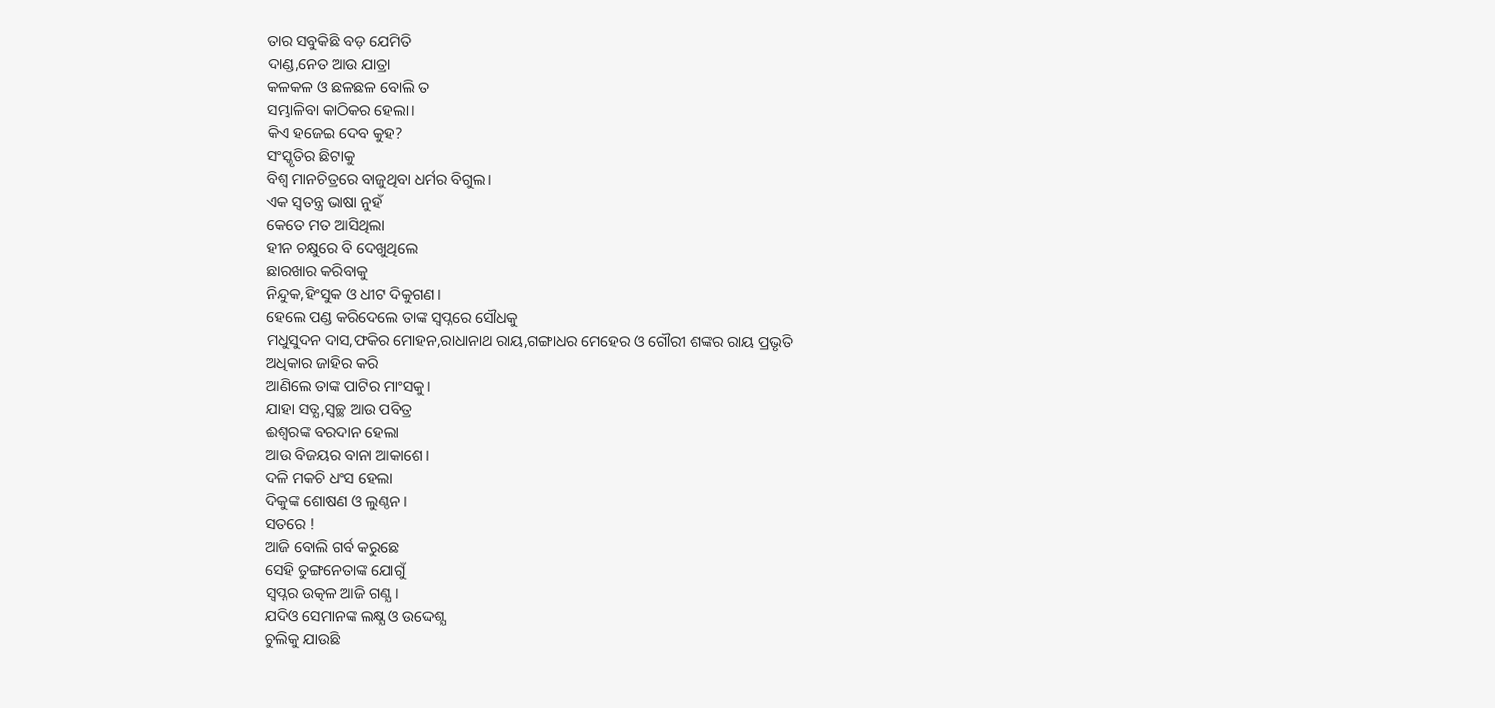ତାର ସବୁକିଛି ବଡ଼ ଯେମିତି
ଦାଣ୍ଡ,ନେତ ଆଉ ଯାତ୍ରା
କଳକଳ ଓ ଛଳଛଳ ବୋଲି ତ
ସମ୍ଭାଳିବା କାଠିକର ହେଲା।
କିଏ ହଜେଇ ଦେବ କୁହ?
ସଂସ୍କୃତିର ଛିଟାକୁ
ବିଶ୍ବ ମାନଚିତ୍ରରେ ବାଜୁଥିବା ଧର୍ମର ବିଗୁଲ।
ଏକ ସ୍ବତନ୍ତ୍ର ଭାଷା ନୁହଁ
କେତେ ମତ ଆସିଥିଲା
ହୀନ ଚକ୍ଷୁରେ ବି ଦେଖୁଥିଲେ
ଛାରଖାର କରିବାକୁ
ନିନ୍ଦୁକ,ହିଂସୁକ ଓ ଧୀଟ ଦିକୁଗଣ।
ହେଲେ ପଣ୍ଡ କରିଦେଲେ ତାଙ୍କ ସ୍ବପ୍ନରେ ସୌଧକୁ
ମଧୁସୁଦନ ଦାସ,ଫକିର ମୋହନ,ରାଧାନାଥ ରାୟ,ଗଙ୍ଗାଧର ମେହେର ଓ ଗୌରୀ ଶଙ୍କର ରାୟ ପ୍ରଭୃତି
ଅଧିକାର ଜାହିର କରି
ଆଣିଲେ ତାଙ୍କ ପାଟିର ମାଂସକୁ।
ଯାହା ସତ୍ଯ,ସ୍ବଚ୍ଛ ଆଉ ପବିତ୍ର
ଈଶ୍ବରଙ୍କ ବରଦାନ ହେଲା
ଆଉ ବିଜୟର ବାନା ଆକାଶେ।
ଦଳି ମକଚି ଧଂସ ହେଲା
ଦିକୁଙ୍କ ଶୋଷଣ ଓ ଲୁଣ୍ଠନ।
ସତରେ !
ଆଜି ବୋଲି ଗର୍ବ କରୁଛେ
ସେହି ତୁଙ୍ଗନେତାଙ୍କ ଯୋଗୁଁ
ସ୍ବପ୍ନର ଉତ୍କଳ ଆଜି ଗଣ୍ଯ।
ଯଦିଓ ସେମାନଙ୍କ ଲକ୍ଷ୍ଯ ଓ ଉଦ୍ଦେଶ୍ଯ
ଚୁଲିକୁ ଯାଉଛି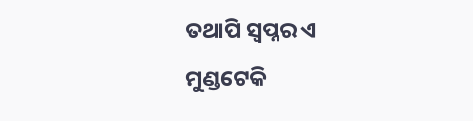ତଥାପି ସ୍ବପ୍ନର ଏ
ମୁଣ୍ଡଟେକି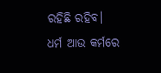ରହିଛି ରହିବ।
ଧର୍ମ ଆଉ କର୍ମରେ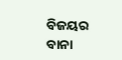ବିଜୟର ବାନା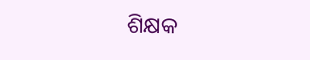ଶିକ୍ଷକ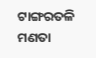ଟାଙ୍ଗରତଳି ମଣତା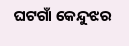ଘଟଗାଁ କେନ୍ଦୁଝର